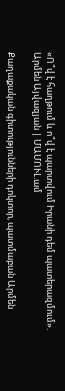«Ո՞վ է հաղթում և ո՞վ է պարտվում Իրանի դեմ պատերազմում». Արմեն Այվազյան | ՄԱՄՈՒԼ.ամ

Քաղաքական գիտությունների դոկտոր, պատմաբան Արմեն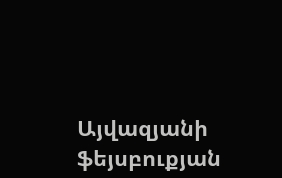Այվազյանի ֆեյսբուքյան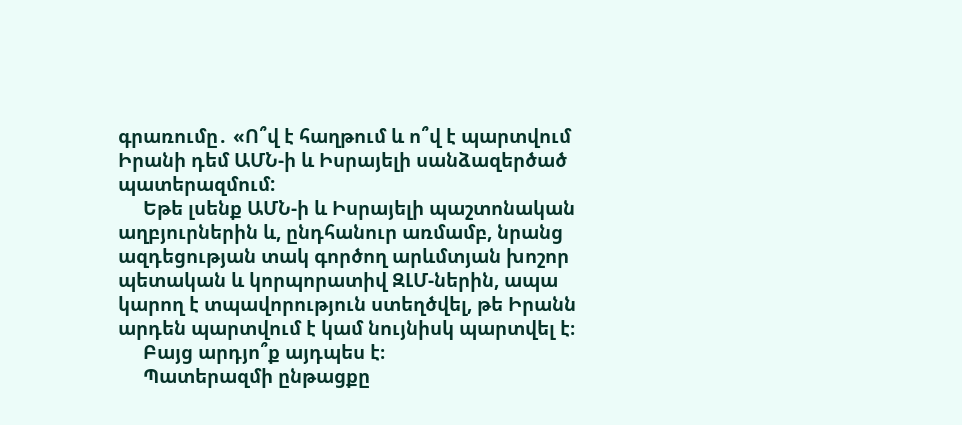գրառումը․ «Ո՞վ է հաղթում և ո՞վ է պարտվում Իրանի դեմ ԱՄՆ-ի և Իսրայելի սանձազերծած պատերազմում:
     Եթե լսենք ԱՄՆ-ի և Իսրայելի պաշտոնական աղբյուրներին և, ընդհանուր առմամբ, նրանց ազդեցության տակ գործող արևմտյան խոշոր պետական և կորպորատիվ ԶԼՄ-ներին, ապա կարող է տպավորություն ստեղծվել, թե Իրանն արդեն պարտվում է կամ նույնիսկ պարտվել է։
     Բայց արդյո՞ք այդպես է։
     Պատերազմի ընթացքը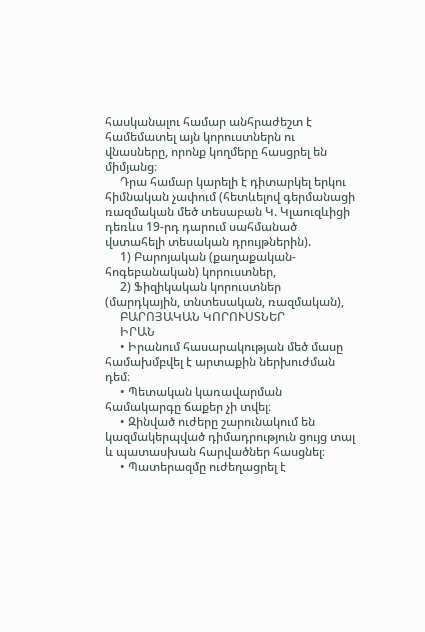հասկանալու համար անհրաժեշտ է համեմատել այն կորուստներն ու վնասները, որոնք կողմերը հասցրել են միմյանց։
     Դրա համար կարելի է դիտարկել երկու հիմնական չափում (հետևելով գերմանացի ռազմական մեծ տեսաբան Կ. Կլաուզևիցի դեռևս 19-րդ դարում սահմանած վստահելի տեսական դրույթներին).
     1) Բարոյական (քաղաքական-հոգեբանական) կորուստներ,
     2) Ֆիզիկական կորուստներ (մարդկային, տնտեսական, ռազմական),
     ԲԱՐՈՅԱԿԱՆ ԿՈՐՈՒՍՏՆԵՐ
     ԻՐԱՆ
     • Իրանում հասարակության մեծ մասը համախմբվել է արտաքին ներխուժման դեմ։
     • Պետական կառավարման համակարգը ճաքեր չի տվել։
     • Զինված ուժերը շարունակում են կազմակերպված դիմադրություն ցույց տալ և պատասխան հարվածներ հասցնել։
     • Պատերազմը ուժեղացրել է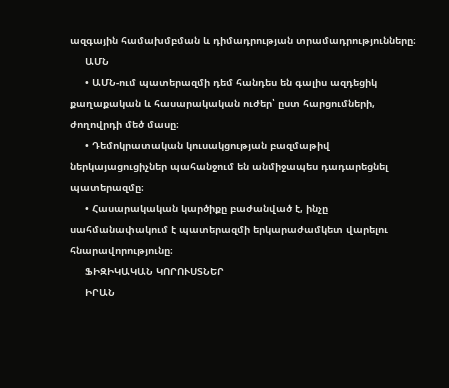ազգային համախմբման և դիմադրության տրամադրությունները։
     ԱՄՆ
     • ԱՄՆ-ում պատերազմի դեմ հանդես են գալիս ազդեցիկ քաղաքական և հասարակական ուժեր՝ ըստ հարցումների, ժողովրդի մեծ մասը։
     • Դեմոկրատական կուսակցության բազմաթիվ ներկայացուցիչներ պահանջում են անմիջապես դադարեցնել պատերազմը։
     • Հասարակական կարծիքը բաժանված է, ինչը սահմանափակում է պատերազմի երկարաժամկետ վարելու հնարավորությունը։
     ՖԻԶԻԿԱԿԱՆ ԿՈՐՈՒՍՏՆԵՐ
     ԻՐԱՆ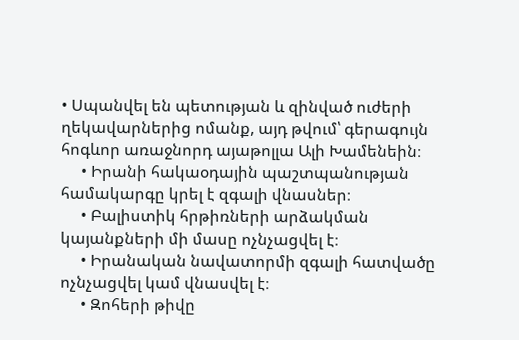• Սպանվել են պետության և զինված ուժերի ղեկավարներից ոմանք, այդ թվում՝ գերագույն հոգևոր առաջնորդ այաթոլլա Ալի Խամենեին։
     • Իրանի հակաօդային պաշտպանության համակարգը կրել է զգալի վնասներ։
     • Բալիստիկ հրթիռների արձակման կայանքների մի մասը ոչնչացվել է։
     • Իրանական նավատորմի զգալի հատվածը ոչնչացվել կամ վնասվել է։
     • Զոհերի թիվը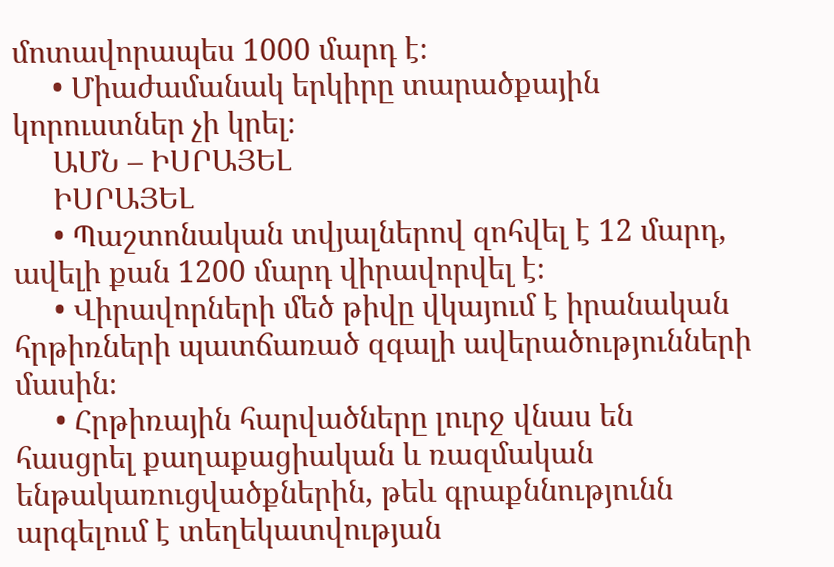մոտավորապես 1000 մարդ է։
     • Միաժամանակ երկիրը տարածքային կորուստներ չի կրել։
     ԱՄՆ – ԻՍՐԱՅԵԼ
     ԻՍՐԱՅԵԼ
     • Պաշտոնական տվյալներով զոհվել է 12 մարդ, ավելի քան 1200 մարդ վիրավորվել է։
     • Վիրավորների մեծ թիվը վկայում է իրանական հրթիռների պատճառած զգալի ավերածությունների մասին։
     • Հրթիռային հարվածները լուրջ վնաս են հասցրել քաղաքացիական և ռազմական ենթակառուցվածքներին, թեև գրաքննությունն արգելում է տեղեկատվության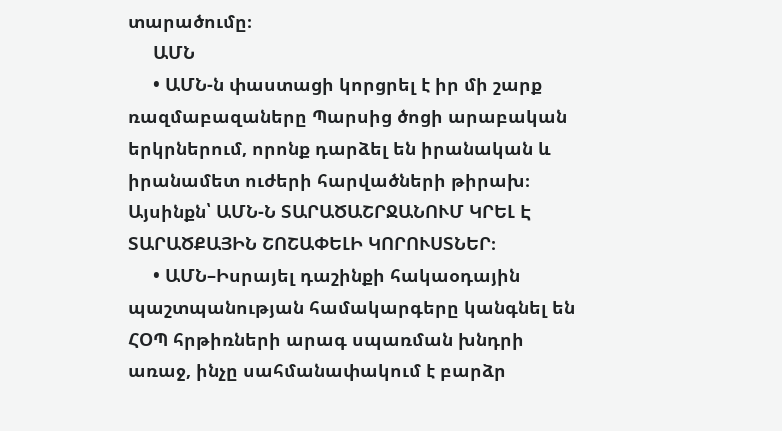տարածումը։
     ԱՄՆ
     • ԱՄՆ-ն փաստացի կորցրել է իր մի շարք ռազմաբազաները Պարսից ծոցի արաբական երկրներում, որոնք դարձել են իրանական և իրանամետ ուժերի հարվածների թիրախ։ Այսինքն՝ ԱՄՆ-Ն ՏԱՐԱԾԱՇՐՋԱՆՈՒՄ ԿՐԵԼ Է ՏԱՐԱԾՔԱՅԻՆ ՇՈՇԱՓԵԼԻ ԿՈՐՈՒՍՏՆԵՐ։
     • ԱՄՆ–Իսրայել դաշինքի հակաօդային պաշտպանության համակարգերը կանգնել են ՀՕՊ հրթիռների արագ սպառման խնդրի առաջ, ինչը սահմանափակում է բարձր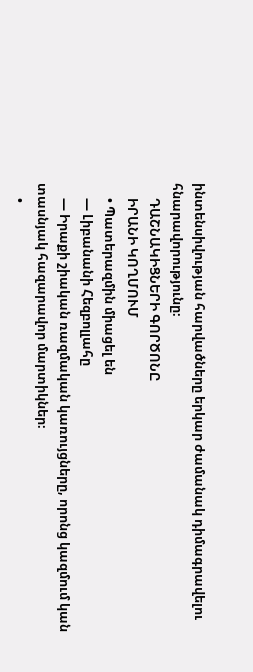ինտենսիվության հարվածները երկար ժամանակ դիմագրավելու հնարավորությունը։
     ԴԱՇՆԱԿԻՑՆԵՐԻ ԳՈՐԾՈՆԸ
     ԻՐԱՆԻ ԿՈՂՄՈՒՄ
     • Պատերազմին միացել են
     — Լիբանանի Հեզբոլլահը
     — Իրաքի շիական ռազմական կառույցները, որոնց կազմում կան տասնյակ հազարավոր մարտիկներ։
     •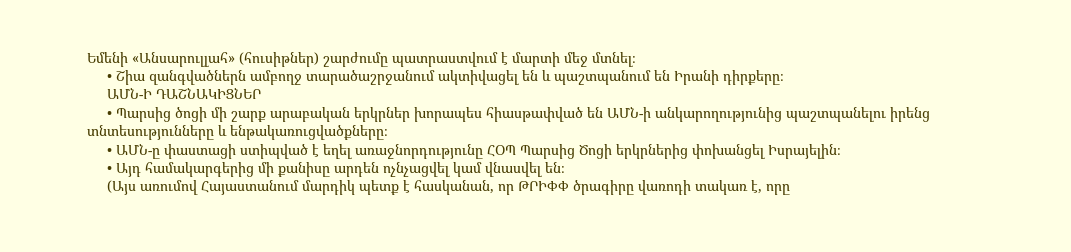Եմենի «Անսարուլլահ» (հուսիթներ) շարժումը պատրաստվում է մարտի մեջ մտնել։
     • Շիա զանգվածներն ամբողջ տարածաշրջանում ակտիվացել են և պաշտպանում են Իրանի դիրքերը։
     ԱՄՆ-Ի ԴԱՇՆԱԿԻՑՆԵՐ
     • Պարսից ծոցի մի շարք արաբական երկրներ խորապես հիասթափված են ԱՄՆ-ի անկարողությունից պաշտպանելու իրենց տնտեսությունները և ենթակառուցվածքները։
     • ԱՄՆ-ը փաստացի ստիպված է եղել առաջնորդությունը ՀՕՊ Պարսից Ծոցի երկրներից փոխանցել Իսրայելին։
     • Այդ համակարգերից մի քանիսը արդեն ոչնչացվել կամ վնասվել են։
     (Այս առումով Հայաստանում մարդիկ պետք է հասկանան, որ ԹՐԻՓՓ ծրագիրը վառոդի տակառ է, որը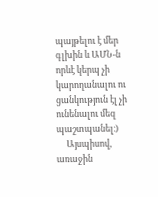պայթելու է մեր գլխին և ԱՄՆ-ն որևէ կերպ չի կարողանալու ու ցանկություն էլ չի ունենալու մեզ պաշտպանել։)
     Այսպիսով, առաջին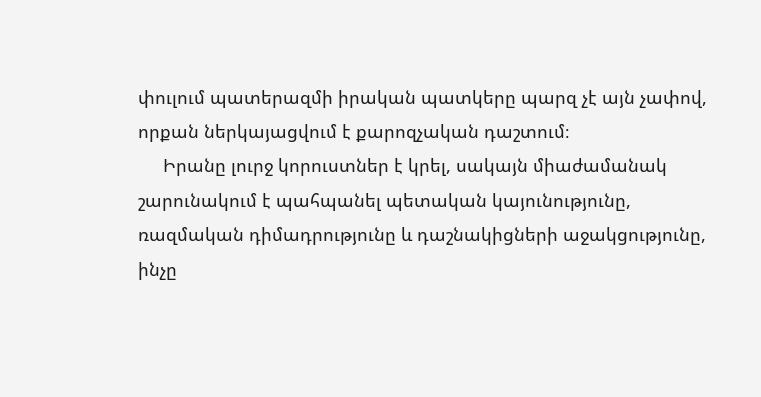փուլում պատերազմի իրական պատկերը պարզ չէ այն չափով, որքան ներկայացվում է քարոզչական դաշտում։
     Իրանը լուրջ կորուստներ է կրել, սակայն միաժամանակ շարունակում է պահպանել պետական կայունությունը, ռազմական դիմադրությունը և դաշնակիցների աջակցությունը, ինչը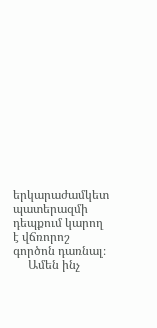երկարաժամկետ պատերազմի դեպքում կարող է վճռորոշ գործոն դառնալ։
     Ամեն ինչ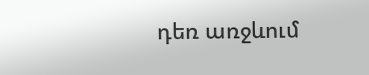դեռ առջևում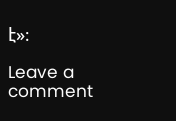է»։

Leave a comment